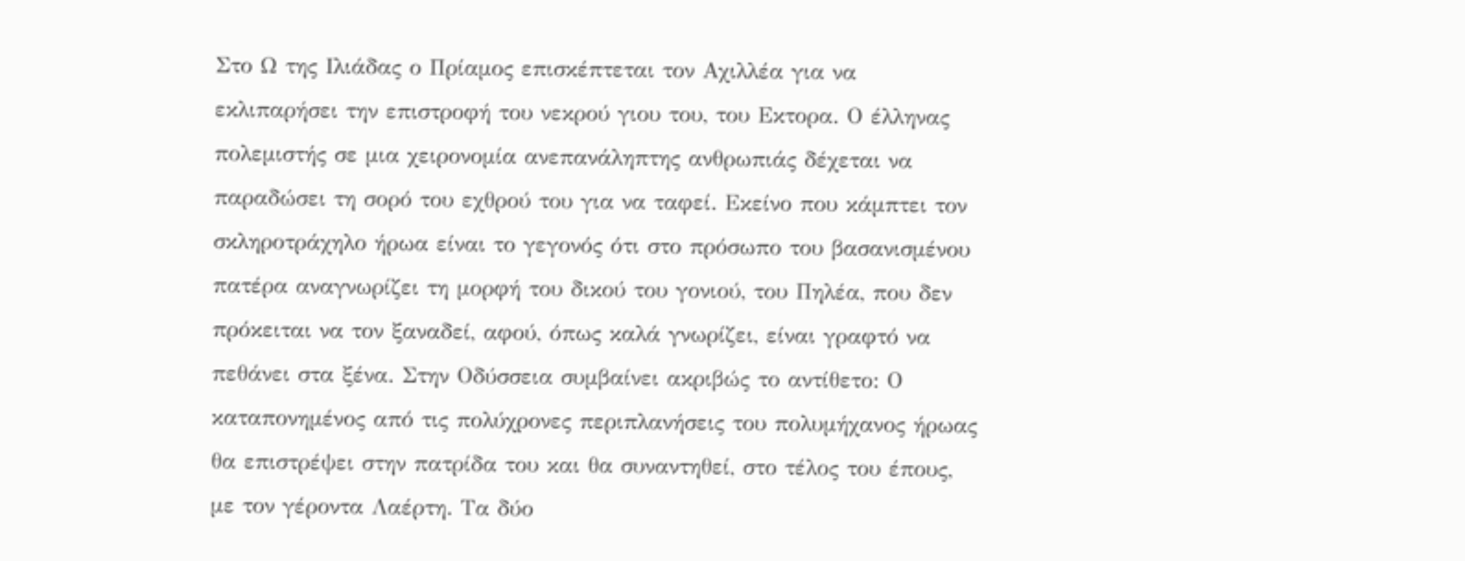Στο Ω της Ιλιάδας ο Πρίαμος επισκέπτεται τον Αχιλλέα για να εκλιπαρήσει την επιστροφή του νεκρού γιου του, του Εκτορα. Ο έλληνας πολεμιστής σε μια χειρονομία ανεπανάληπτης ανθρωπιάς δέχεται να παραδώσει τη σορό του εχθρού του για να ταφεί. Εκείνο που κάμπτει τον σκληροτράχηλο ήρωα είναι το γεγονός ότι στο πρόσωπο του βασανισμένου πατέρα αναγνωρίζει τη μορφή του δικού του γονιού, του Πηλέα, που δεν πρόκειται να τον ξαναδεί, αφού, όπως καλά γνωρίζει, είναι γραφτό να πεθάνει στα ξένα. Στην Οδύσσεια συμβαίνει ακριβώς το αντίθετο: Ο καταπονημένος από τις πολύχρονες περιπλανήσεις του πολυμήχανος ήρωας θα επιστρέψει στην πατρίδα του και θα συναντηθεί, στο τέλος του έπους, με τον γέροντα Λαέρτη. Τα δύο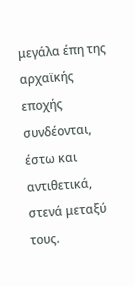μεγάλα έπη της αρχαϊκής εποχής συνδέονται, έστω και αντιθετικά, στενά μεταξύ τους.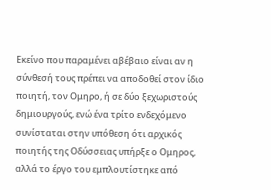Εκείνο που παραμένει αβέβαιο είναι αν η σύνθεσή τους πρέπει να αποδοθεί στον ίδιο ποιητή, τον Ομηρο, ή σε δύο ξεχωριστούς δημιουργούς, ενώ ένα τρίτο ενδεχόμενο συνίσταται στην υπόθεση ότι αρχικός ποιητής της Οδύσσειας υπήρξε ο Ομηρος, αλλά το έργο του εμπλουτίστηκε από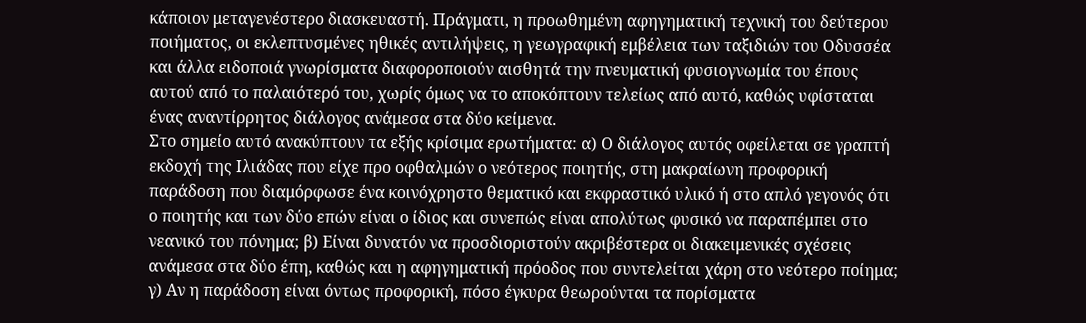κάποιον μεταγενέστερο διασκευαστή. Πράγματι, η προωθημένη αφηγηματική τεχνική του δεύτερου ποιήματος, οι εκλεπτυσμένες ηθικές αντιλήψεις, η γεωγραφική εμβέλεια των ταξιδιών του Οδυσσέα και άλλα ειδοποιά γνωρίσματα διαφοροποιούν αισθητά την πνευματική φυσιογνωμία του έπους αυτού από το παλαιότερό του, χωρίς όμως να το αποκόπτουν τελείως από αυτό, καθώς υφίσταται ένας αναντίρρητος διάλογος ανάμεσα στα δύο κείμενα.
Στο σημείο αυτό ανακύπτουν τα εξής κρίσιμα ερωτήματα: α) Ο διάλογος αυτός οφείλεται σε γραπτή εκδοχή της Ιλιάδας που είχε προ οφθαλμών ο νεότερος ποιητής, στη μακραίωνη προφορική παράδοση που διαμόρφωσε ένα κοινόχρηστο θεματικό και εκφραστικό υλικό ή στο απλό γεγονός ότι ο ποιητής και των δύο επών είναι ο ίδιος και συνεπώς είναι απολύτως φυσικό να παραπέμπει στο νεανικό του πόνημα; β) Είναι δυνατόν να προσδιοριστούν ακριβέστερα οι διακειμενικές σχέσεις ανάμεσα στα δύο έπη, καθώς και η αφηγηματική πρόοδος που συντελείται χάρη στο νεότερο ποίημα; γ) Αν η παράδοση είναι όντως προφορική, πόσο έγκυρα θεωρούνται τα πορίσματα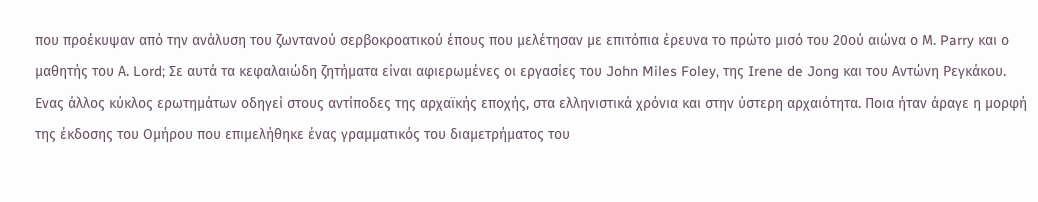που προέκυψαν από την ανάλυση του ζωντανού σερβοκροατικού έπους που μελέτησαν με επιτόπια έρευνα το πρώτο μισό του 20ού αιώνα ο Μ. Parry και ο μαθητής του Α. Lord; Σε αυτά τα κεφαλαιώδη ζητήματα είναι αφιερωμένες οι εργασίες του John Miles Foley, της Irene de Jong και του Αντώνη Ρεγκάκου.
Ενας άλλος κύκλος ερωτημάτων οδηγεί στους αντίποδες της αρχαϊκής εποχής, στα ελληνιστικά χρόνια και στην ύστερη αρχαιότητα. Ποια ήταν άραγε η μορφή της έκδοσης του Ομήρου που επιμελήθηκε ένας γραμματικός του διαμετρήματος του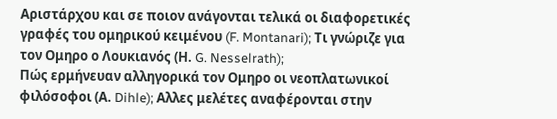Αριστάρχου και σε ποιον ανάγονται τελικά οι διαφορετικές γραφές του ομηρικού κειμένου (F. Montanari); Τι γνώριζε για τον Ομηρο ο Λουκιανός (Η. G. Nesselrath);
Πώς ερμήνευαν αλληγορικά τον Ομηρο οι νεοπλατωνικοί φιλόσοφοι (Α. Dihle); Αλλες μελέτες αναφέρονται στην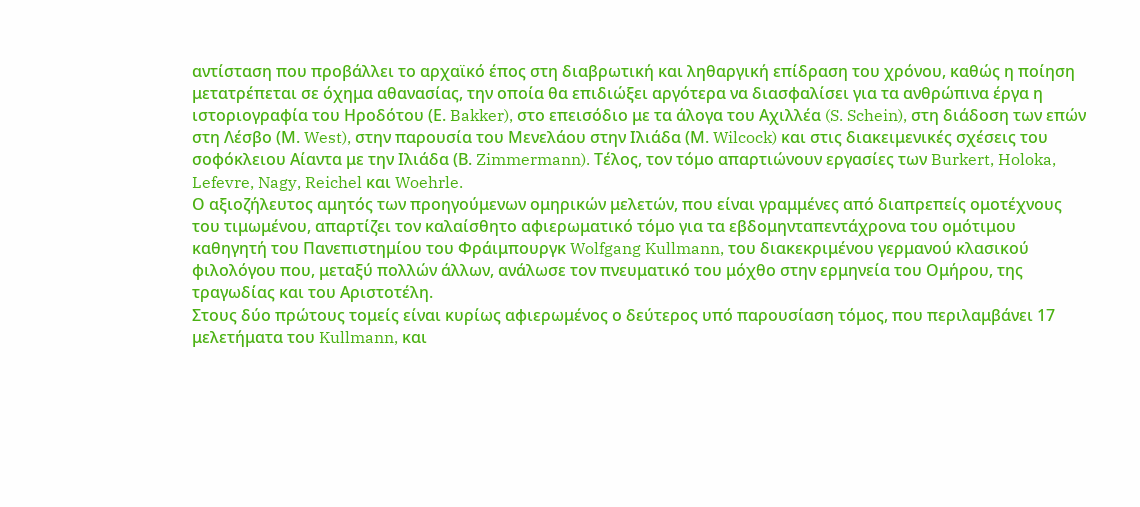αντίσταση που προβάλλει το αρχαϊκό έπος στη διαβρωτική και ληθαργική επίδραση του χρόνου, καθώς η ποίηση μετατρέπεται σε όχημα αθανασίας, την οποία θα επιδιώξει αργότερα να διασφαλίσει για τα ανθρώπινα έργα η ιστοριογραφία του Ηροδότου (Ε. Bakker), στο επεισόδιο με τα άλογα του Αχιλλέα (S. Schein), στη διάδοση των επών στη Λέσβο (Μ. West), στην παρουσία του Μενελάου στην Ιλιάδα (Μ. Wilcock) και στις διακειμενικές σχέσεις του σοφόκλειου Αίαντα με την Ιλιάδα (Β. Zimmermann). Τέλος, τον τόμο απαρτιώνουν εργασίες των Burkert, Holoka, Lefevre, Nagy, Reichel και Woehrle.
Ο αξιοζήλευτος αμητός των προηγούμενων ομηρικών μελετών, που είναι γραμμένες από διαπρεπείς ομοτέχνους του τιμωμένου, απαρτίζει τον καλαίσθητο αφιερωματικό τόμο για τα εβδομηνταπεντάχρονα του ομότιμου καθηγητή του Πανεπιστημίου του Φράιμπουργκ Wolfgang Kullmann, του διακεκριμένου γερμανού κλασικού φιλολόγου που, μεταξύ πολλών άλλων, ανάλωσε τον πνευματικό του μόχθο στην ερμηνεία του Ομήρου, της τραγωδίας και του Αριστοτέλη.
Στους δύο πρώτους τομείς είναι κυρίως αφιερωμένος ο δεύτερος υπό παρουσίαση τόμος, που περιλαμβάνει 17 μελετήματα του Kullmann, και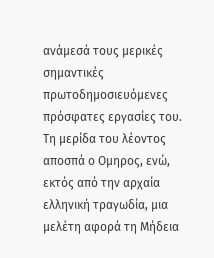ανάμεσά τους μερικές σημαντικές πρωτοδημοσιευόμενες πρόσφατες εργασίες του.
Τη μερίδα του λέοντος αποσπά ο Ομηρος, ενώ, εκτός από την αρχαία ελληνική τραγωδία, μια μελέτη αφορά τη Μήδεια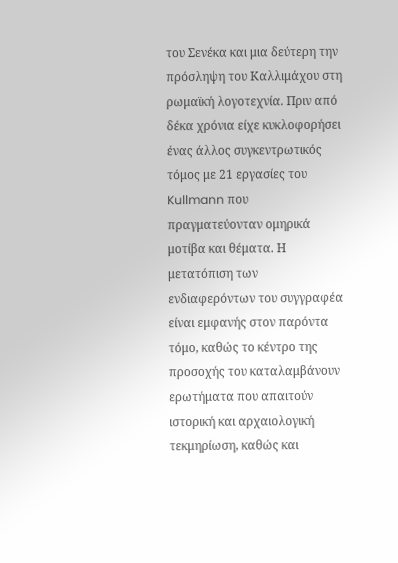του Σενέκα και μια δεύτερη την πρόσληψη του Καλλιμάχου στη ρωμαϊκή λογοτεχνία. Πριν από δέκα χρόνια είχε κυκλοφορήσει ένας άλλος συγκεντρωτικός τόμος με 21 εργασίες του Kullmann που πραγματεύονταν ομηρικά μοτίβα και θέματα. Η μετατόπιση των ενδιαφερόντων του συγγραφέα είναι εμφανής στον παρόντα τόμο, καθώς το κέντρο της προσοχής του καταλαμβάνουν ερωτήματα που απαιτούν ιστορική και αρχαιολογική τεκμηρίωση, καθώς και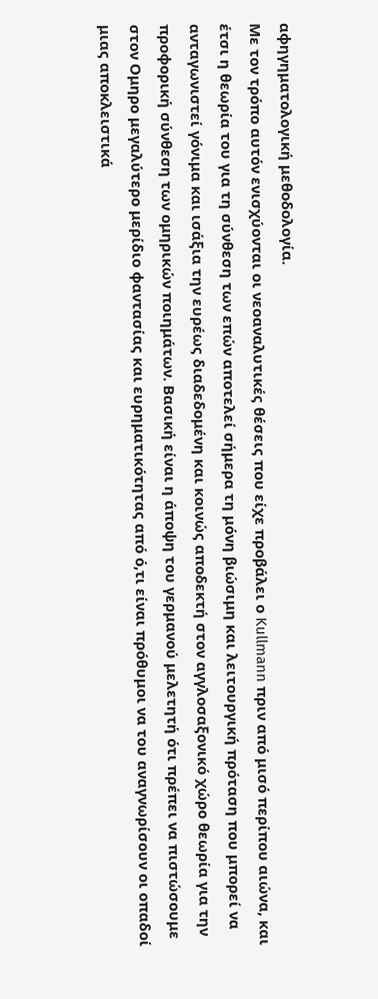αφηγηματολογική μεθοδολογία.
Με τον τρόπο αυτόν ενισχύονται οι νεοαναλυτικές θέσεις που είχε προβάλει ο Kullmann πριν από μισό περίπου αιώνα, και έτσι η θεωρία του για τη σύνθεση των επών αποτελεί σήμερα τη μόνη βιώσιμη και λειτουργική πρόταση που μπορεί να ανταγωνιστεί γόνιμα και ισάξια την ευρέως διαδεδομένη και κοινώς αποδεκτή στον αγγλοσαξονικό χώρο θεωρία για την προφορική σύνθεση των ομηρικών ποιημάτων. Βασική είναι η άποψη του γερμανού μελετητή ότι πρέπει να πιστώσουμε στον Ομηρο μεγαλύτερο μερίδιο φαντασίας και ευρηματικότητας από ό,τι είναι πρόθυμοι να του αναγνωρίσουν οι οπαδοί μιας αποκλειστικά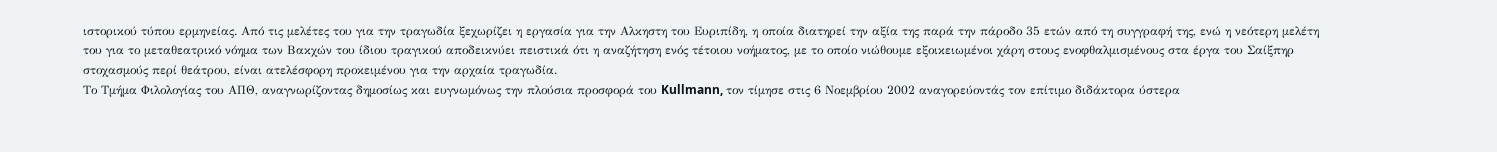ιστορικού τύπου ερμηνείας. Από τις μελέτες του για την τραγωδία ξεχωρίζει η εργασία για την Αλκηστη του Ευριπίδη, η οποία διατηρεί την αξία της παρά την πάροδο 35 ετών από τη συγγραφή της, ενώ η νεότερη μελέτη του για το μεταθεατρικό νόημα των Βακχών του ίδιου τραγικού αποδεικνύει πειστικά ότι η αναζήτηση ενός τέτοιου νοήματος, με το οποίο νιώθουμε εξοικειωμένοι χάρη στους ενοφθαλμισμένους στα έργα του Σαίξπηρ στοχασμούς περί θεάτρου, είναι ατελέσφορη προκειμένου για την αρχαία τραγωδία.
Το Τμήμα Φιλολογίας του ΑΠΘ, αναγνωρίζοντας δημοσίως και ευγνωμόνως την πλούσια προσφορά του Kullmann, τον τίμησε στις 6 Νοεμβρίου 2002 αναγορεύοντάς τον επίτιμο διδάκτορα ύστερα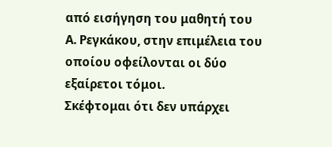από εισήγηση του μαθητή του Α. Ρεγκάκου, στην επιμέλεια του οποίου οφείλονται οι δύο εξαίρετοι τόμοι.
Σκέφτομαι ότι δεν υπάρχει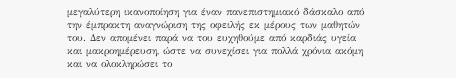μεγαλύτερη ικανοποίηση για έναν πανεπιστημιακό δάσκαλο από την έμπρακτη αναγνώριση της οφειλής εκ μέρους των μαθητών του. Δεν απομένει παρά να του ευχηθούμε από καρδιάς υγεία και μακροημέρευση, ώστε να συνεχίσει για πολλά χρόνια ακόμη και να ολοκληρώσει το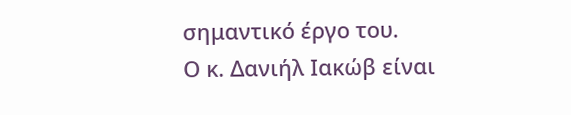σημαντικό έργο του.
Ο κ. Δανιήλ Ιακώβ είναι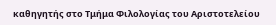καθηγητής στο Τμήμα Φιλολογίας του Αριστοτελείου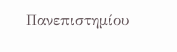Πανεπιστημίου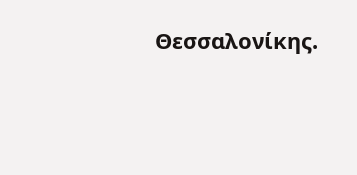Θεσσαλονίκης.